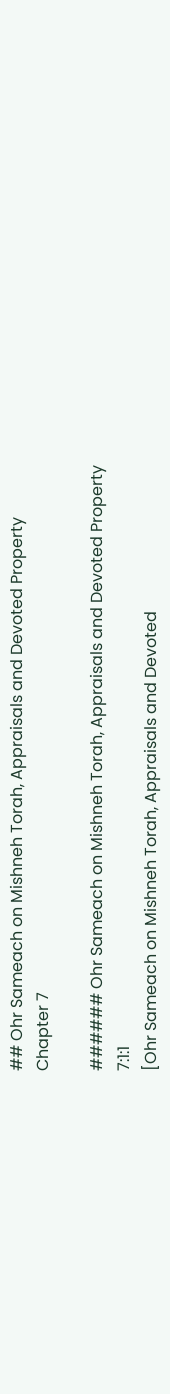## Ohr Sameach on Mishneh Torah, Appraisals and Devoted Property Chapter 7

###### Ohr Sameach on Mishneh Torah, Appraisals and Devoted Property 7:1:1
[Ohr Sameach on Mishneh Torah, Appraisals and Devoted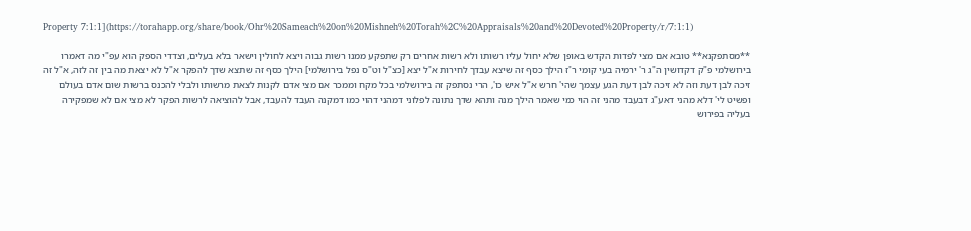Property 7:1:1](https://torahapp.org/share/book/Ohr%20Sameach%20on%20Mishneh%20Torah%2C%20Appraisals%20and%20Devoted%20Property/r/7:1:1)

**מסתפקנא** טובא אם מצי לפדות הקדש באופן שלא יחול עליו רשותו ולא רשות אחרים רק שתפקע ממנו רשות גבוה ויצא לחולין וישאר בלא בעלים, וצדדי הספק הוא עפ"י מה דאמרו בירושלמי פ"ק דקדושין ה"ג ר' ירמיה בעי קומי ר"ז הילך כסף זה שיצא עבדך לחירות א"ל יצא [כצ"ל וט"ס נפל בירושלמי] הילך כסף זה שתצא שדך להפקר א"ל לא יצאת מה בין זה לזה, א"ל זה זיכה לבן דעת וזה לא זיכה לבן דעת הגע עצמך שהי' חרש א"ל איש כו', הרי נסתפק זה בירושלמי בכל מקח וממכר אם מצי אדם לקנות לצאת מרשותו ולבלי להכנס ברשות שום אדם בעולם ופשיט לי' דלא מהני דאע"ג דבעבד מהני זה הוי כמי שאמר הילך מנה ותהא שדך נתונה לפלוני דמהני דהוי כמו דמקנה העבד להעבד, אבל להוציאה לרשות הפקר לא מצי אם לא שמפקירה בעליה בפירוש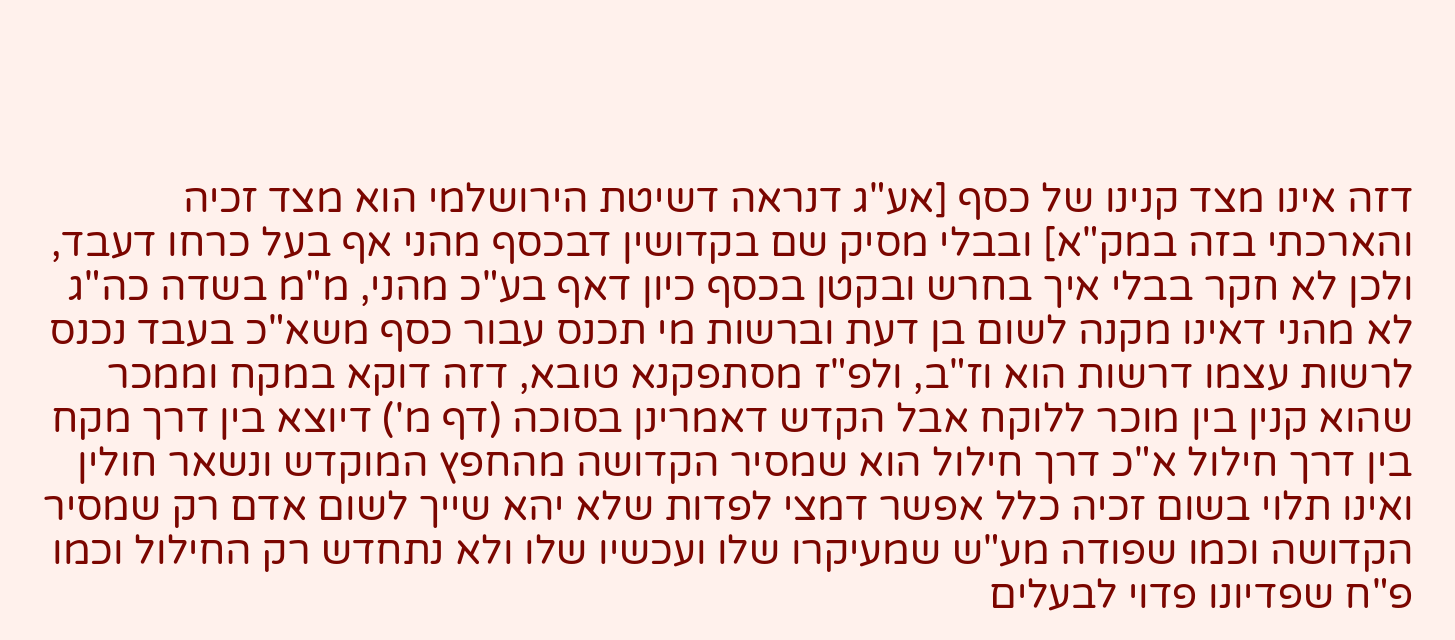דזה אינו מצד קנינו של כסף [אע"ג דנראה דשיטת הירושלמי הוא מצד זכיה והארכתי בזה במק"א] ובבלי מסיק שם בקדושין דבכסף מהני אף בעל כרחו דעבד, ולכן לא חקר בבלי איך בחרש ובקטן בכסף כיון דאף בע"כ מהני, מ"מ בשדה כה"ג לא מהני דאינו מקנה לשום בן דעת וברשות מי תכנס עבור כסף משא"כ בעבד נכנס לרשות עצמו דרשות הוא וז"ב, ולפ"ז מסתפקנא טובא, דזה דוקא במקח וממכר שהוא קנין בין מוכר ללוקח אבל הקדש דאמרינן בסוכה (דף מ') דיוצא בין דרך מקח בין דרך חילול א"כ דרך חילול הוא שמסיר הקדושה מהחפץ המוקדש ונשאר חולין ואינו תלוי בשום זכיה כלל אפשר דמצי לפדות שלא יהא שייך לשום אדם רק שמסיר הקדושה וכמו שפודה מע"ש שמעיקרו שלו ועכשיו שלו ולא נתחדש רק החילול וכמו פ"ח שפדיונו פדוי לבעלים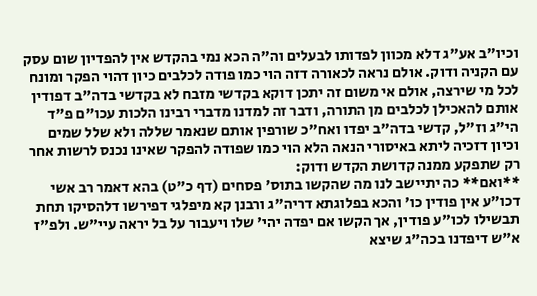וכיו"ב אע"ג דלא מכוון לפדותו לבעלים וה"ה הכא נמי בהקדש אין להפדיון שום עסק עם הקניה ודוק. אולם נראה לכאורה דזה הוי כמו פודה לכלבים כיון דהוי הפקר ומונח לכל מי שירצה, אולם אי משום זה יתכן דוקא בקדשי מזבח לא בקדשי בדה"ב דפודין אותם להאכילן לכלבים מן התורה, ודבר זה למדנו מדברי רבינו הלכות עכו"ם פ"ד הי"ג וז"ל, קדשי בדה"ב יפדו ואח"כ שורפין אותם שנאמר שללה ולא שלל שמים וכיון דזכיה ליתא באיסורי הנאה הלא הוי כמו שפודה להפקר שאינו נכנס לרשות אחר רק שתפקע ממנה קדושת הקדש ודוק:
**ואם** כה יתיישב לנו מה שהקשו בתוס' פסחים (דף כ"ט) בהא דאמר רב אשי דכו"ע אין פודין כו' והכא בפלוגתא דריה"ג ורבנן קא מיפלגי דפירשו דלהסיקו תחת תבשילו לכו"ע פודין, אך הקשו אם יפדה יהי' שלו ויעבור על בל יראה עיי"ש. ולפ"ז א"ש דיפדנו בכה"ג שיצא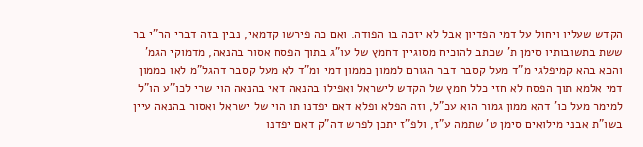הקדש שעליו ויחול על דמי הפדיון אבל לא יזכה בו הפודה. ואם כה פירשו קדמאי, נבין בזה דברי הר"י בר ששת בתשובותיו סימן ת' שכתב להוכיח מסוגיין דחמץ של עו"ג בתוך הפסח אסור בהנאה, מדמוקי הגמ' והכא בהא קמיפלגי מ"ד מעל קסבר דבר הגורם לממון כממון דמי ומ"ד לא מעל קסבר דהגל"מ לאו כממון דמי אלמא תוך הפסח לא חזי כלל חמץ של הקדש לישראל ואפילו בהנאה דאי בהנאה הוי שרי לכו"ע הו"ל למימר מעל כו' דהא ממון גמור הוא עכ"ל, וזה הפלא ופלא דאם יפדנו תו הוי של ישראל ואסור בהנאה עיין בשו"ת אבני מילואים סימן ט' שתמה ע"ז, ולפ"ז יתכן לפרש דה"ק דאם יפדנו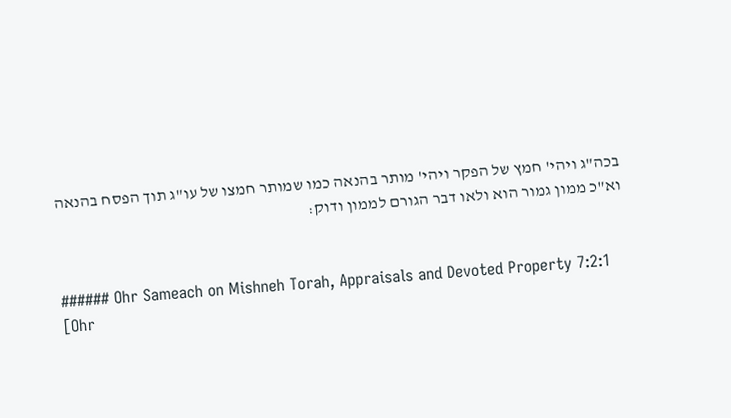בכה"ג ויהי' חמץ של הפקר ויהי' מותר בהנאה כמו שמותר חמצו של עו"ג תוך הפסח בהנאה וא"כ ממון גמור הוא ולאו דבר הגורם לממון ודוק:


###### Ohr Sameach on Mishneh Torah, Appraisals and Devoted Property 7:2:1
[Ohr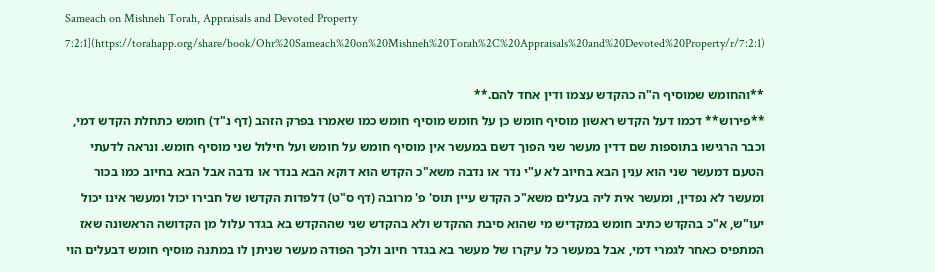Sameach on Mishneh Torah, Appraisals and Devoted Property 7:2:1](https://torahapp.org/share/book/Ohr%20Sameach%20on%20Mishneh%20Torah%2C%20Appraisals%20and%20Devoted%20Property/r/7:2:1)

**והחומש שמוסיף ה"ה כהקדש עצמו ודין אחד להם.**
**פירוש** דכמו דעל הקדש ראשון מוסיף חומש כן על חומש מוסיף חומש כמו שאמרו בפרק הזהב (דף נ"ד) חומש כתחלת הקדש דמי, וכבר הרגישו בתוספות שם דדין מעשר שני הפוך דשם במעשר אין מוסיף חומש על חומש ועל חילול שני מוסיף חומש. ונראה לדעתי הטעם דמעשר שני הוא ענין הבא בחיוב לא ע"י נדר או נדבה משא"כ הקדש הוא דוקא הבא בנדר או נדבה אבל הבא בחיוב כמו בכור ומעשר לא נפדין, ומעשר אית ליה בעלים משא"כ הקדש עיין תוס' פ' מרובה (דף ס"ט) דלפדות הקדשו של חבירו יכול ומעשר אינו יכול יעו"ש, א"כ בהקדש כתיב חומש במקדיש מי שהוא סיבת ההקדש ולא בהקדש שני שההקדש בא בגדר עלול מן הקדושה הראשונה שאז המתפיס כאחר לגמרי דמי, אבל במעשר כל עיקרו של מעשר בא בגדר חיוב ולכך הפודה מעשר שניתן לו במתנה מוסיף חומש דבעלים הוי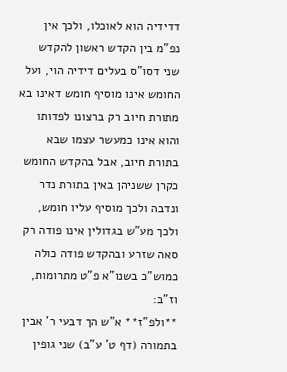דדידיה הוא לאוכלו, ולכך אין נפ"מ בין הקדש ראשון להקדש שני דסו"ס בעלים דידיה הוי, ועל החומש אינו מוסיף חומש דאינו בא מתורת חיוב רק ברצונו לפדותו והוא אינו כמעשר עצמו שבא בתורת חיוב, אבל בהקדש החומש כקרן ששניהן באין בתורת נדר ונדבה ולכך מוסיף עליו חומש, ולכך מע"ש בגדולין אינו פודה רק סאה שזרע ובהקדש פודה כולה כמוש"כ בשנו"א פ"ט מתרומות, וז"ב:
**ולפ"ז** א"ש הך דבעי ר' אבין בתמורה (דף ט' ע"ב) שני גופין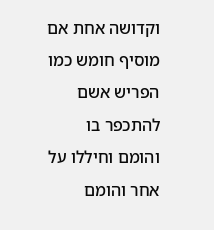וקדושה אחת אם מוסיף חומש כמו הפריש אשם להתכפר בו והומם וחיללו על אחר והומם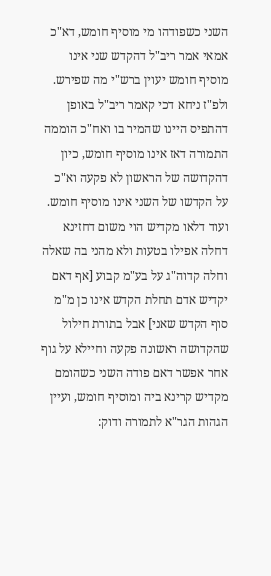השני כשפודהו מי מוסיף חומש, דא"כ אמאי אמר ריב"ל דהקדש שני אינו מוסיף חומש יעוין ברש"י מה שפירש. ולפ"ז ניחא דכי קאמר ריב"ל באופן דהתפיס היינו שהמיר בו ואח"כ הוממה התמורה דאז אינו מוסיף חומש, כיון דהקדושה של הראשון לא פקעה וא"כ על הקדשו של השני אינו מוסיף חומש. ועוד דלאו מקדיש הוי משום דחזינא דחלה אפילו בטעות ולא מהני בה שאלה וחלה קדוה"ג על בע"מ קבוע [אף דאם יקדיש אדם תחלת הקדש אינו כן מ"מ סוף הקדש שאני] אבל בתורת חילול שהקדושה ראשונה פקעה וחיילא על גוף אחר אפשר דאם פודה השני כשהומם מקדיש קרינא ביה ומוסיף חומש, ועיין הגהות הגר"א לתמורה ודוק: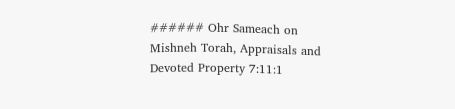###### Ohr Sameach on Mishneh Torah, Appraisals and Devoted Property 7:11:1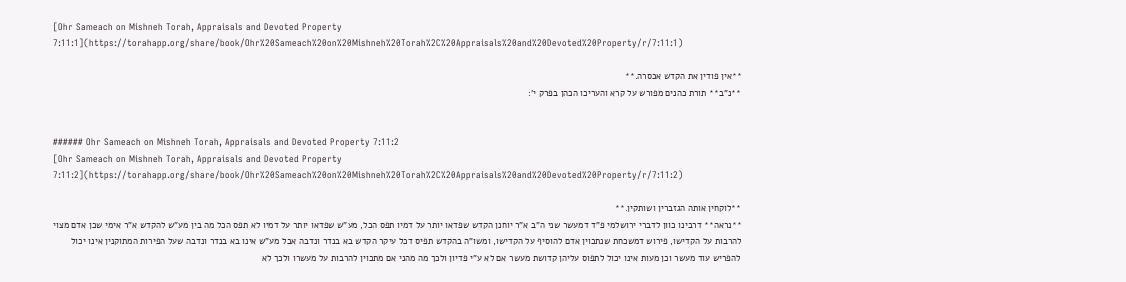[Ohr Sameach on Mishneh Torah, Appraisals and Devoted Property 7:11:1](https://torahapp.org/share/book/Ohr%20Sameach%20on%20Mishneh%20Torah%2C%20Appraisals%20and%20Devoted%20Property/r/7:11:1)

**אין פודין את הקדש אכסרה.**
**נ"ב** תורת כהנים מפורש על קרא והעריכו הכהן בפרק י':


###### Ohr Sameach on Mishneh Torah, Appraisals and Devoted Property 7:11:2
[Ohr Sameach on Mishneh Torah, Appraisals and Devoted Property 7:11:2](https://torahapp.org/share/book/Ohr%20Sameach%20on%20Mishneh%20Torah%2C%20Appraisals%20and%20Devoted%20Property/r/7:11:2)

**לוקחין אותה הגזברין ושותקין.**
**נראה** דרבינו כוון לדברי ירושלמי פ"ד דמעשר שני ה"ב א"ר יוחנן הקדש שפדאו יותר על דמיו תפס הכל, מע"ש שפדאו יותר על דמיו לא תפס הכל מה בין מע"ש להקדש א"ר אימי שכן אדם מצוי להרבות על הקדישו, פירוש דמשכחת שנתכוין אדם להוסיף על הקדישו, ומשו"ה בהקדש תפיס דכל עיקר הקדש בא בנדר ונדבה אבל מע"ש אינו בא בנדר ונדבה שעל הפירות המתוקנין אינו יכול להפריש עוד מעשר וכן מעות אינו יכול לתפוס עליהן קדושת מעשר אם לא ע"י פדיון ולכך מה מהני אם מתכוין להרבות על מעשרו ולכך לא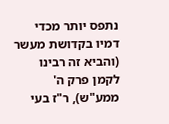נתפס יותר מכדי דמיו בקדושת מעשר (והביא זה רבינו לקמן פרק ה' ממע"ש), ר"ז בעי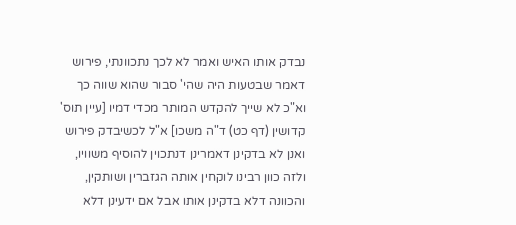נבדק אותו האיש ואמר לא לכך נתכוונתי, פירוש דאמר שבטעות היה שהי' סבור שהוא שווה כך וא"כ לא שייך להקדש המותר מכדי דמיו [עיין תוס' קדושין (דף כט) ד"ה משכו] א"ל לכשיבדק פירוש ואנן לא בדקינן דאמרינן דנתכוין להוסיף משוויו, ולזה כוון רבינו לוקחין אותה הגזברין ושותקין, והכוונה דלא בדקינן אותו אבל אם ידעינן דלא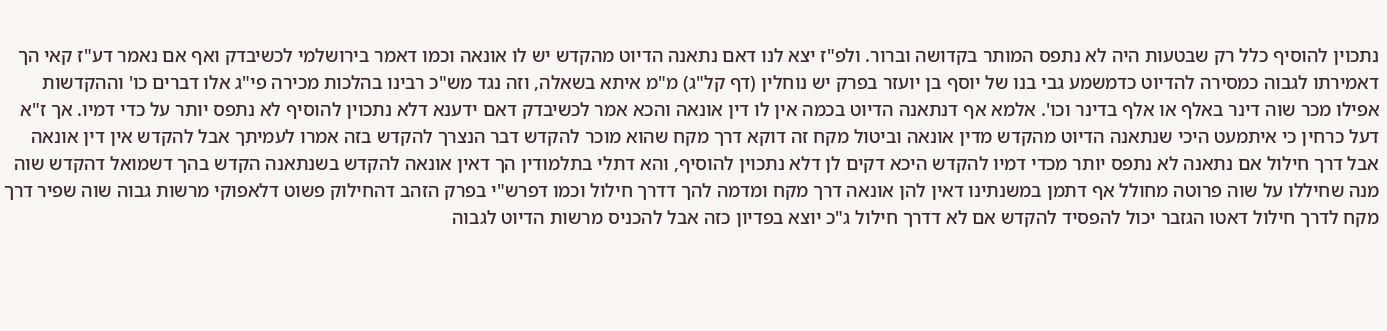נתכוין להוסיף כלל רק שבטעות היה לא נתפס המותר בקדושה וברור. ולפ"ז יצא לנו דאם נתאנה הדיוט מהקדש יש לו אונאה וכמו דאמר בירושלמי לכשיבדק ואף אם נאמר דע"ז קאי הך דאמירתו לגבוה כמסירה להדיוט כדמשמע גבי בנו של יוסף בן יועזר בפרק יש נוחלין (דף קל"ג) מ"מ איתא בשאלה, וזה נגד מש"כ רבינו בהלכות מכירה פי"ג אלו דברים כו' וההקדשות אפילו מכר שוה דינר באלף או אלף בדינר וכו'. אלמא אף דנתאנה הדיוט בכמה אין לו דין אונאה והכא אמר לכשיבדק דאם ידענא דלא נתכוין להוסיף לא נתפס יותר על כדי דמיו. אך ז"א דעל כרחין כי איתמעט היכי שנתאנה הדיוט מהקדש מדין אונאה וביטול מקח זה דוקא דרך מקח שהוא מוכר להקדש דבר הנצרך להקדש בזה אמרו לעמיתך אבל להקדש אין דין אונאה אבל דרך חילול אם נתאנה לא נתפס יותר מכדי דמיו להקדש היכא דקים לן דלא נתכוין להוסיף, והא דתלי בתלמודין הך דאין אונאה להקדש בשנתאנה הקדש בהך דשמואל דהקדש שוה מנה שחיללו על שוה פרוטה מחולל אף דתמן במשנתינו דאין להן אונאה דרך מקח ומדמה להך דדרך חילול וכמו דפרש"י בפרק הזהב דהחילוק פשוט דלאפוקי מרשות גבוה שוה שפיר דרך מקח לדרך חילול דאטו הגזבר יכול להפסיד להקדש אם לא דדרך חילול ג"כ יוצא בפדיון כזה אבל להכניס מרשות הדיוט לגבוה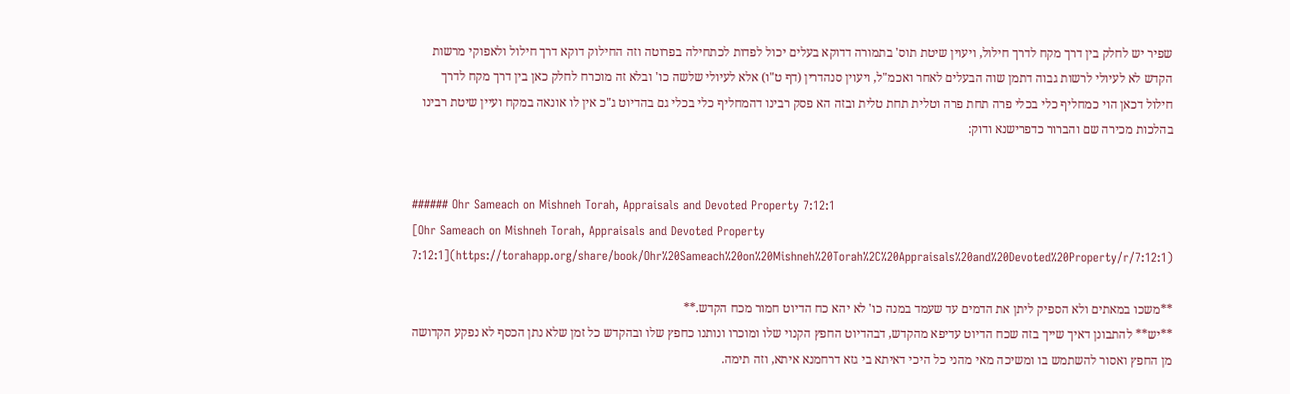שפיר יש לחלק בין דרך מקח לדרך חילול, ויעוין שיטת תוס' בתמורה דדוקא בעלים יכול לפדות לכתחילה בפרוטה וזה החילוק דוקא דרך חילול ולאפוקי מרשות הקדש לא לעיולי לרשות גבוה דתמן שוה הבעלים לאחר ואכמ"ל, ויעוין סנהדרין (דף ט"ו) אלא לעיולי שלשה כו' ובלא זה מוכרח לחלק כאן בין דרך מקח לדרך חילול דכאן הוי כמחליף כלי בכלי פרה תחת פרה וטלית תחת טלית ובזה הא פסק רבינו דהמחליף כלי בכלי גם בהדיוט ג"כ אין לו אונאה במקח ועיין שיטת רבינו בהלכות מכירה שם והברור כדפרישנא ודוק:


###### Ohr Sameach on Mishneh Torah, Appraisals and Devoted Property 7:12:1
[Ohr Sameach on Mishneh Torah, Appraisals and Devoted Property 7:12:1](https://torahapp.org/share/book/Ohr%20Sameach%20on%20Mishneh%20Torah%2C%20Appraisals%20and%20Devoted%20Property/r/7:12:1)

**משכו במאתים ולא הספיק ליתן את הדמים עד שעמד במנה כו' לא יהא כח הדיוט חמור מכח הקדש.**
**יש** להתבונן דאיך שייך בזה שכח הדיוט עדיפא מהקדש, דבהדיוט החפץ הקנוי שלו ומוכרו ונותנו כחפץ שלו ובהקדש כל זמן שלא נתן הכסף לא נפקע הקדושה מן החפץ ואסור להשתמש בו ומשיכה מאי מהני כל היכי דאיתא בי גזא דרחמנא איתא, וזה תימה.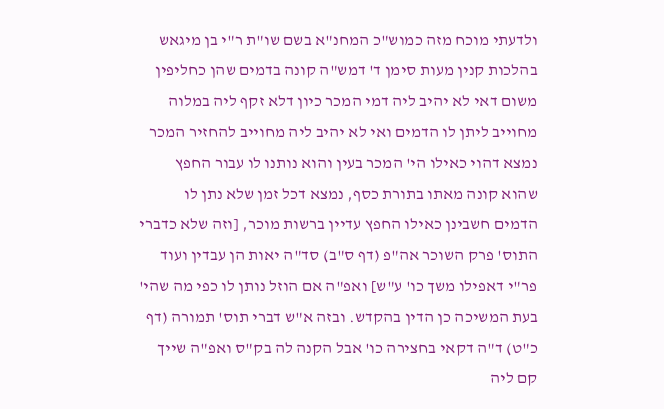ולדעתי מוכח מזה כמוש"כ המחנ"א בשם שו"ת ר"י בן מיגאש בהלכות קנין מעות סימן ד' דמש"ה קונה בדמים שהן כחליפין משום דאי לא יהיב ליה דמי המכר כיון דלא זקף ליה במלוה מחוייב ליתן לו הדמים ואי לא יהיב ליה מחוייב להחזיר המכר נמצא דהוי כאילו הי' המכר בעין והוא נותנו לו עבור החפץ שהוא קונה מאתו בתורת כסף, נמצא דכל זמן שלא נתן לו הדמים חשבינן כאילו החפץ עדיין ברשות מוכר, [וזה שלא כדברי התוס' פרק השוכר אה"פ (דף ס"ב) סד"ה יאות הן עבדין ועוד פר"י דאפילו משך כו' ע"ש] ואפ"ה אם הוזל נותן לו כפי מה שהי' בעת המשיכה כן הדין בהקדש. ובזה א"ש דברי תוס' תמורה (דף כ"ט) ד"ה דקאי בחצירה כו' אבל הקנה לה בק"ס ואפ"ה שייך קם ליה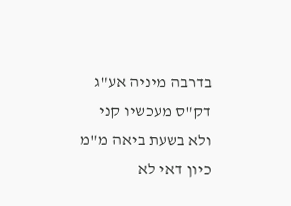בדרבה מיניה אע"ג דק"ס מעכשיו קני ולא בשעת ביאה מ"מ כיון דאי לא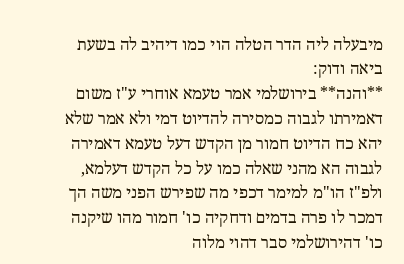מיבעלה ליה הדר הטלה הוי כמו דיהיב לה בשעת ביאה ודוק:
**והנה** בירושלמי אמר טעמא אוחרי ע"ז משום דאמירתו לגבוה כמסירה להדיוט דמי ולא אמר שלא יהא כח הדיוט חמור מן הקדש דעל טעמא דאמירה לגבוה הא מהני שאלה כמו על כל הקדש דעלמא, ולפ"ז הו"מ למימר דכפי מה שפירש הפני משה הך דמכר לו פרה בדמים ודחקיה כו' חמור מהו שיקנה כו' דהירושלמי סבר דהוי מלוה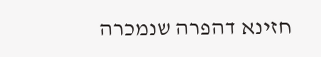חזינא דהפרה שנמכרה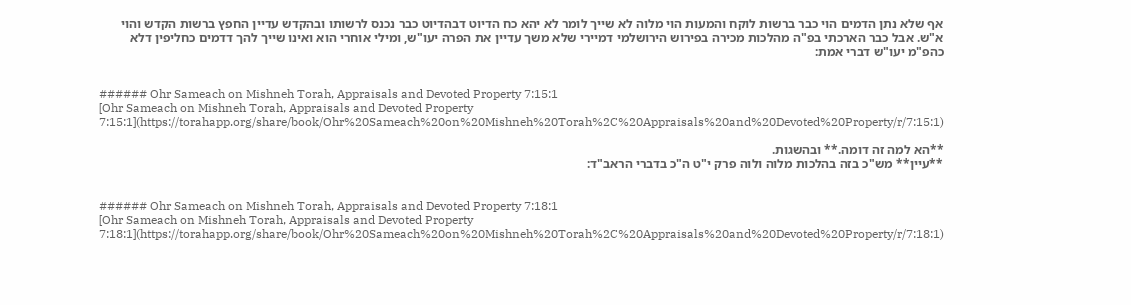אף שלא נתן הדמים הוי כבר ברשות לוקח והמעות הוי מלוה לא שייך לומר לא יהא כח הדיוט דבהדיוט כבר נכנס לרשותו ובהקדש עדיין החפץ ברשות הקדש והוי א"ש. אבל כבר הארכתי בפ"ה מהלכות מכירה בפירוש הירושלמי דמיירי שלא משך עדיין את הפרה יעו"ש, ומילי אוחרי הוא ואינו שייך להך דדמים כחליפין דלא כהפ"מ יעו"ש דברי אמת:


###### Ohr Sameach on Mishneh Torah, Appraisals and Devoted Property 7:15:1
[Ohr Sameach on Mishneh Torah, Appraisals and Devoted Property 7:15:1](https://torahapp.org/share/book/Ohr%20Sameach%20on%20Mishneh%20Torah%2C%20Appraisals%20and%20Devoted%20Property/r/7:15:1)

**הא למה זה דומה.** ובהשגות.
**עיין** מש"כ בזה בהלכות מלוה ולוה פרק י"ט ה"כ בדברי הראב"ד:


###### Ohr Sameach on Mishneh Torah, Appraisals and Devoted Property 7:18:1
[Ohr Sameach on Mishneh Torah, Appraisals and Devoted Property 7:18:1](https://torahapp.org/share/book/Ohr%20Sameach%20on%20Mishneh%20Torah%2C%20Appraisals%20and%20Devoted%20Property/r/7:18:1)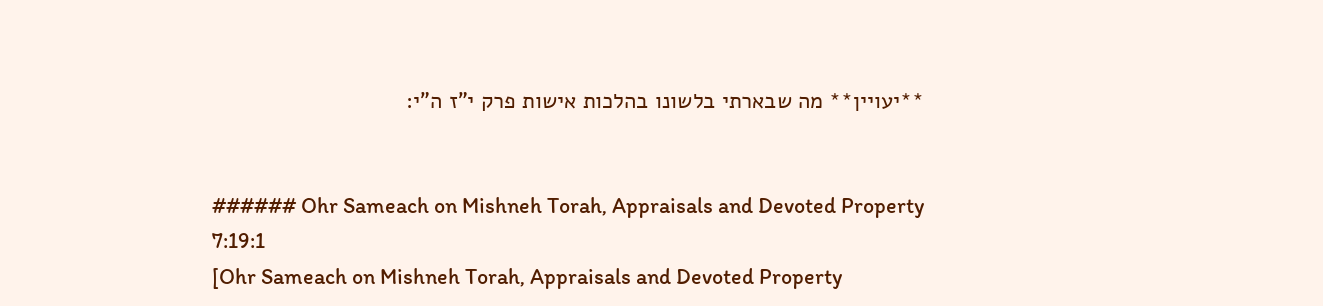**יעויין** מה שבארתי בלשונו בהלכות אישות פרק י"ז ה"י:


###### Ohr Sameach on Mishneh Torah, Appraisals and Devoted Property 7:19:1
[Ohr Sameach on Mishneh Torah, Appraisals and Devoted Property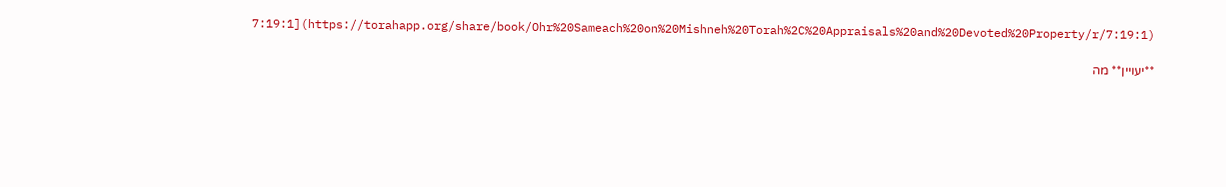7:19:1](https://torahapp.org/share/book/Ohr%20Sameach%20on%20Mishneh%20Torah%2C%20Appraisals%20and%20Devoted%20Property/r/7:19:1)

**יעויין** מה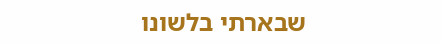שבארתי בלשונו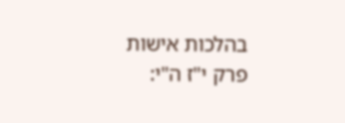בהלכות אישות פרק י"ז ה"י: